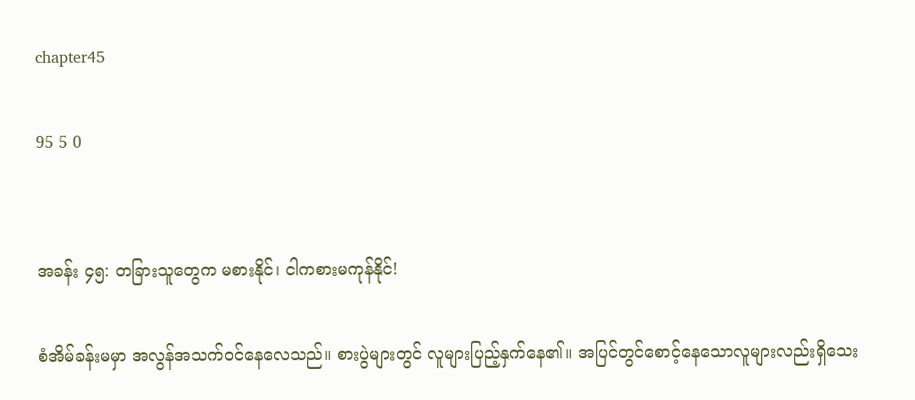chapter45

95 5 0


အခန်း ၄၅: တခြားသူတွေက မစားနိုင်၊ ငါကစားမကုန်နိုင်!

စံအိမ်ခန်းမမှာ အလွန်အသက်ဝင်နေလေသည်။ စားပွဲများတွင် လူများပြည့်နှက်နေ၏။ အပြင်တွင်စောင့်နေသောလူများလည်းရှိသေး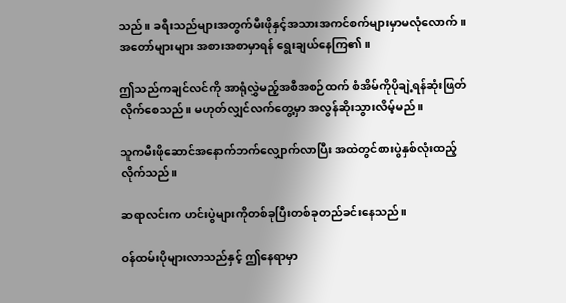သည်။ ခရီးသည်များအတွက်မီးဖိုနှင့်အသားအကင်စက်များမှာမလုံလောက်။ အတော်များများ အစားအစာမှာရန် ရွေးချယ်နေကြ၏။

ဤသည်ကချင်လင်ကို အာရုံလွှဲမည့်အစီအစဉ်ထက် စံအိမ်ကိုပိုချဲ့ရန်ဆုံးဖြတ်လိုက်စေသည်။ မဟုတ်လျှင်လက်တွေ့မှာ အလွန်ဆိုးသွားလိမ့်မည်။

သူကမီးဖိုဆောင်အနောက်ဘက်လျှောက်လာပြီး အထဲတွင်စားပွဲနှစ်လုံးထည့်လိုက်သည်။

ဆရာလင်းက ဟင်းပွဲများကိုတစ်ခုပြီးတစ်ခုတည်ခင်းနေသည်။

ဝန်ထမ်းပိုများလာသည်နှင့် ဤနေရာမှာ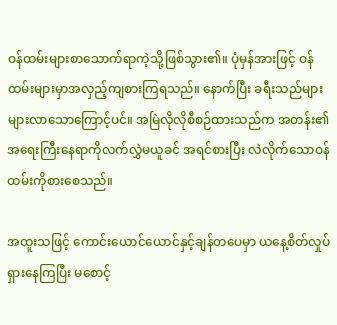ဝန်ထမ်းများစာသောက်ရာကဲ့သို့ဖြစ်သွား၏။ ပုံမှန်အားဖြင့် ဝန်ထမ်းများမှာအလှည့်ကျစားကြရသည်။ နောက်ပြီး ခရီးသည်များများလာသောကြောင့်ပင်။ အမြဲလိုလိုစီစဉ်ထားသည်က အတန်း၏အရေးကြီးနေရာကိုလက်လွှဲမယူခင် အရင်စားပြီး လဲလိုက်သောဝန်ထမ်းကိုစားစေသည်။

အထူးသဖြင့် ကောင်းယောင်ယောင်နှင့်ချန်တပေမှာ ယနေ့စိတ်လှုပ်ရှားနေကြပြီး မစောင့်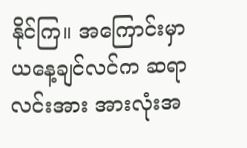နိုင်ကြ။ အကြောင်းမှာ ယနေ့ချင်လင်က ဆရာလင်းအား အားလုံးအ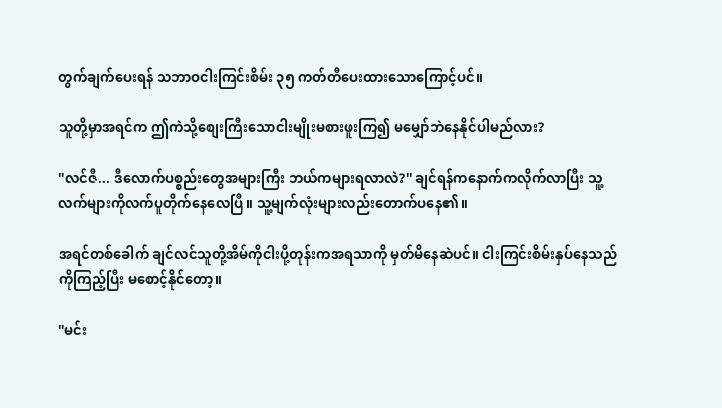တွက်ချက်ပေးရန် သဘာဝငါးကြင်းစိမ်း ၃၅ ကတ်တီပေးထားသောကြောင့်ပင်။

သူတို့မှာအရင်က ဤကဲသို့စျေးကြီးသောငါးမျိုးမစားဖူးကြ၍ မမျှော်ဘဲနေနိုင်ပါမည်လား?

''လင်ဇီ... ဒီလောက်ပစ္စည်းတွေအများကြီး ဘယ်ကများရလာလဲ?'' ချင်ရန်ကနောက်ကလိုက်လာပြီး သူ့လက်များကိုလက်ပူတိုက်နေလေပြီ။ သူ့မျက်လုံးများလည်းတောက်ပနေ၏။

အရင်တစ်ခေါက် ချင်လင်သူတို့အိမ်ကိုငါးပို့တုန်းကအရသာကို မှတ်မိနေဆဲပင်။ ငါးကြင်းစိမ်းနှပ်နေသည်ကိုကြည့်ပြီး မစောင့်နိုင်တော့။

''မင်း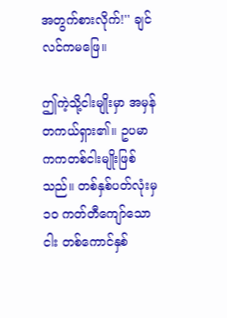အတွက်စားလိုက်!'' ချင်လင်ကမဖြေ။

ဤကဲ့သို့ငါးမျိုးမှာ အမှန်တကယ်ရှား၏။ ဥပမာ ကကတစ်ငါးမျိုးဖြစ်သည်။ တစ်နှစ်ပတ်လုံးမှ ၁၀ ကတ်တီကျော်သောငါး တစ်ကောင်နှစ်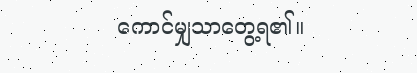ကောင်မျှသာတွေ့ရ၏။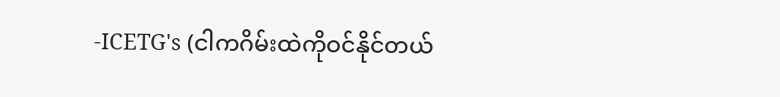-ICETG's (ငါကဂိမ်းထဲကိုဝင်နိုင်တယ်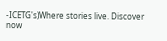-ICETG's)Where stories live. Discover now